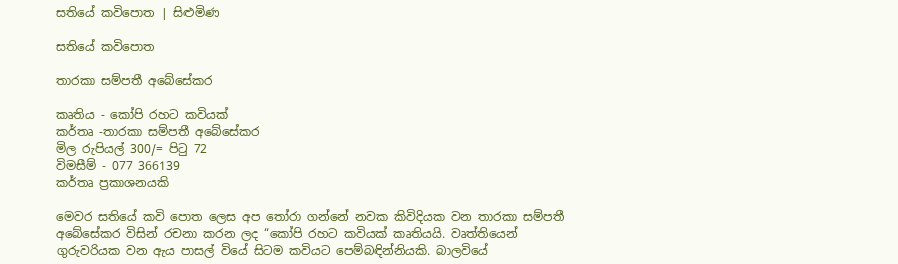සතියේ කවිපොත | සිළුමිණ

සතියේ කවිපොත

තාරකා සම්පතී අබේසේකර

කෘතිය - කෝපි රහට කවියක්
කර්තෘ -තාරකා සම්පතී අබේසේකර
මිල රුපියල් 300/= පිටු 72
විමසීම් - 077 366139
කර්තෘ ප්‍රකාශනයකි

මෙවර සතියේ කවි පොත ලෙස අප තෝරා ගන්නේ නවක කිවිදියක වන තාරකා සම්පතී අබේසේකර විසින් රචනා කරන ලද “කෝපි රහට කවියක් කෘතියයි. වෘත්තියෙන් ගුරුවරියක වන ඇය පාසල් වියේ සිටම කවියට පෙම්බඳින්නියකි. බාලවියේ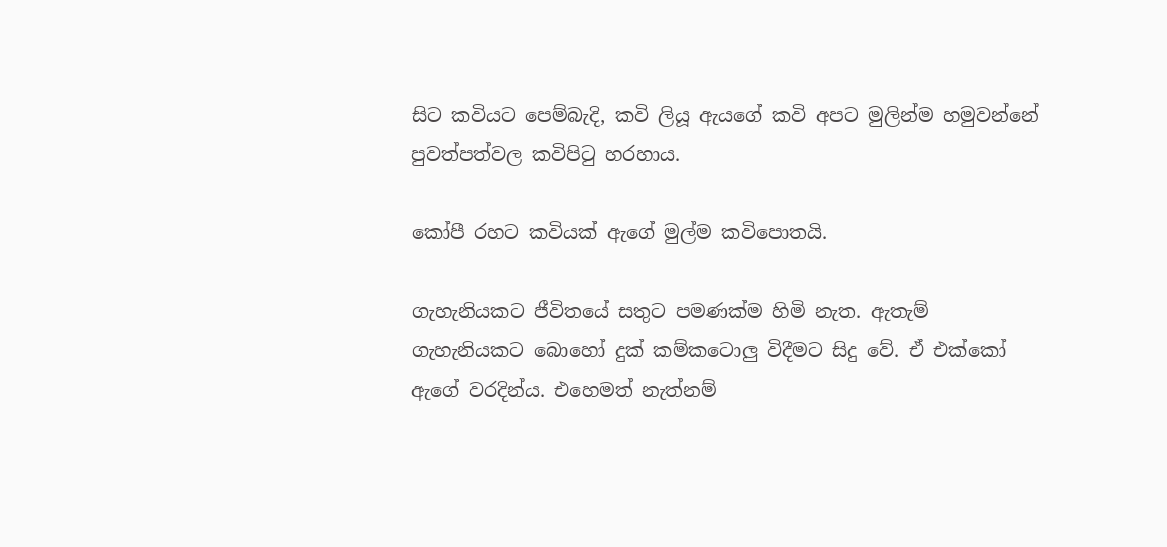සිට කවියට පෙම්බැදි, කවි ලියූ ඇයගේ කවි අපට මුලින්ම හමුවන්නේ පුවත්පත්වල කවිපිටු හරහාය.

කෝපී රහට කවියක් ඇගේ මුල්ම කවිපොතයි.

ගැහැනියකට ජීවිතයේ සතුට පමණක්ම හිමි නැත. ඇතැම් ගැහැනියකට බොහෝ දුක් කම්කටොලු විදීමට සිදු වේ. ඒ එක්කෝ ඇගේ වරදින්ය. එහෙමත් නැත්නම්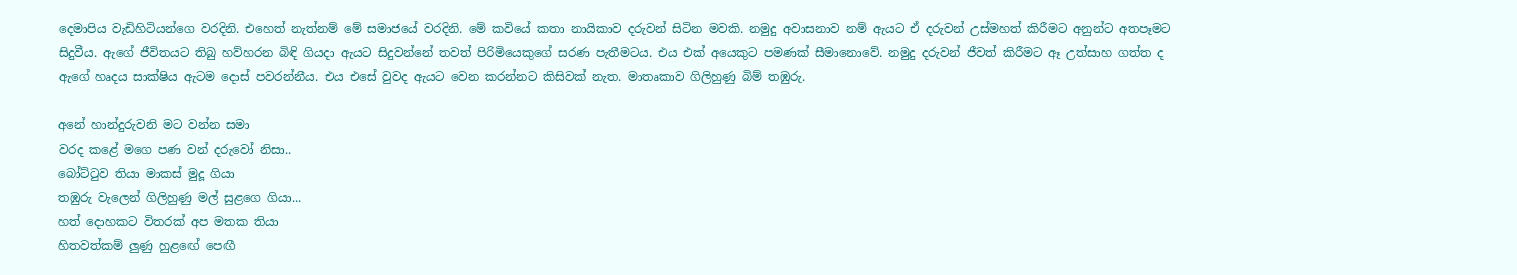දෙමාපිය වැඩිහිටියන්ගෙ වරදිනි. එහෙත් නැත්නම් මේ සමාජයේ වරදිනි. මේ කවියේ කතා නායිකාව දරුවන් සිටින මවකි. නමුදු අවාසනාව නම් ඇයට ඒ දරුවන් උස්මහත් කිරීමට අනුන්ට අතපෑමට සිදුවීය. ඇගේ ජීවිතයට තිබු හව්හරන බිඳි ගියදා ඇයට සිදුවන්නේ තවත් පිරිමියෙකුගේ සරණ පැතීමටය. එය එක් අයෙකුට පමණක් සීමානොවේ. නමුදු දරුවන් ජීවත් කිරීමට ඈ උත්සාහ ගත්ත ද ඇගේ හෘදය සාක්ෂිය ඇටම දොස් පවරන්නීය. එය එසේ වුවද ඇයට වෙන කරන්නට කිසිවක් නැත. මාතෘකාව ගිලිහුණු බිම් තඹුරු.

අනේ හාන්දුරුවනි මට වන්න සමා
වරද කළේ මගෙ පණ වන් දරුවෝ නිසා..
බෝට්ටුව තියා මාකස් මුදූ ගියා
තඹුරු වැලෙන් ගිලිහුණු මල් සුළගෙ ගියා...
හත් දොහකට විතරක් අප මතක තියා
හිතවත්කම් ලුණු හුළඟේ පෙඟී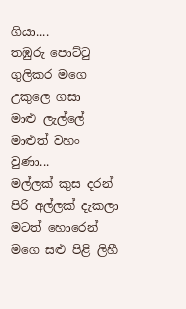ගියා....
තඹුරු පොට්ටු ගුලිකර මගෙ උකුලෙ ගසා
මාළු ලැල්ලේ මාළුත් වහං වුණා...
මල්ලක් කුස දරන් පිරි අල්ලක් දැකලා
මටත් හොරෙන් මගෙ සළු පිළි ලිහී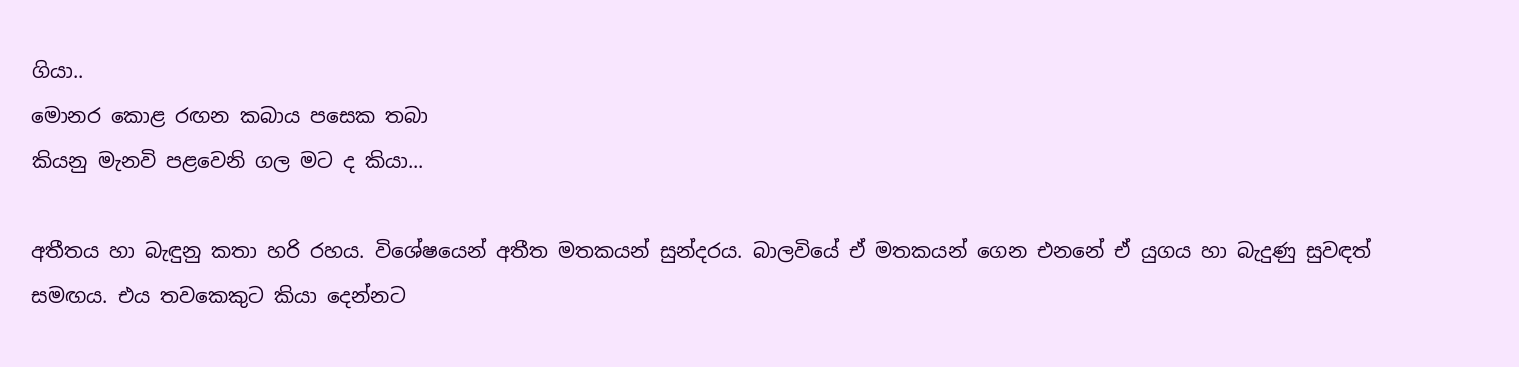ගියා..
මොනර කොළ රඟන කබාය පසෙක තබා
කියනු මැනවි පළවෙනි ගල මට ද කියා...

අතීතය හා බැඳුනු කතා හරි රහය. විශේෂයෙන් අතීත මතකයන් සුන්දරය. බාලවියේ ඒ මතකයන් ගෙන එනනේ ඒ යුගය හා බැදුණු සුවඳත් සමඟය. එය තවකෙකුට කියා දෙන්නට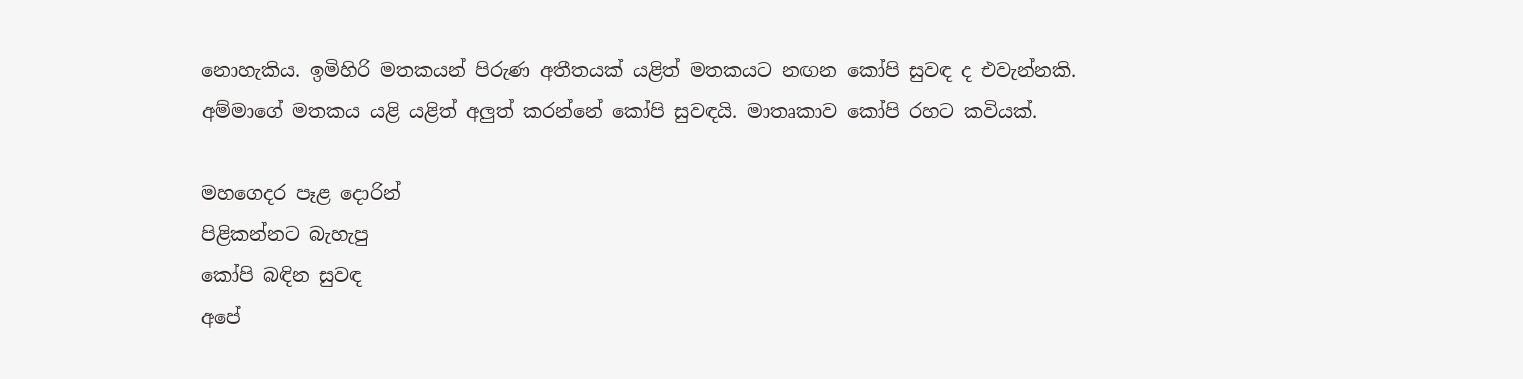නොහැකිය. ඉමිහිරි මතකයන් පිරුණ අතීතයක් යළිත් මතකයට නඟන කෝපි සුවඳ ද එවැන්නකි. අම්මාගේ මතකය යළි යළිත් අලුත් කරන්නේ කෝපි සුවඳයි. මාතෘකාව කෝපි රහට කවියක්.

මහගෙදර පෑළ දොරින්
පිළිකන්නට බැහැපු
කෝපි බඳින සුවඳ
අපේ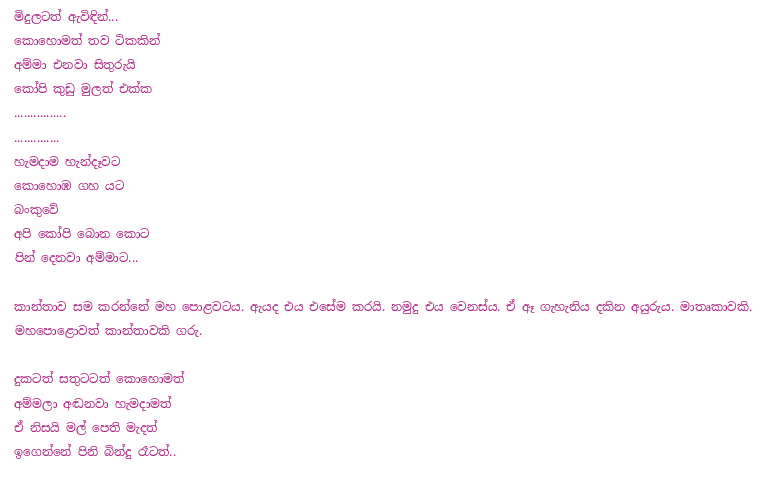මිදුලටත් ඇවිඳින්...
කොහොමත් තව ටිකකින්
අම්මා එනවා සිතුරුයි
කෝපි කුඩු මුලත් එක්ක
................
..............
හැමදාම හැන්දෑවට
කොහොඹ ගහ යට
බංකුවේ
අපි කෝපි බොන කොට
පින් දෙනවා අම්මාට...

කාන්තාව සම කරන්නේ මහ පොළවටය. ඇයද එය එසේම කරයි. නමුදු එය වෙනස්ය. ඒ ඈ ගැහැනිය දකින අයුරුය. මාතෘකාවකි. මහපොළොවත් කාන්තාවකි ගරු.

දුකටත් සතුටටත් කොහොමත්
අම්මලා අඬනවා හැමදාමත්
ඒ නිසයි මල් පෙති මැදත්
ඉගෙන්නේ පිනි බින්දු රෑටත්..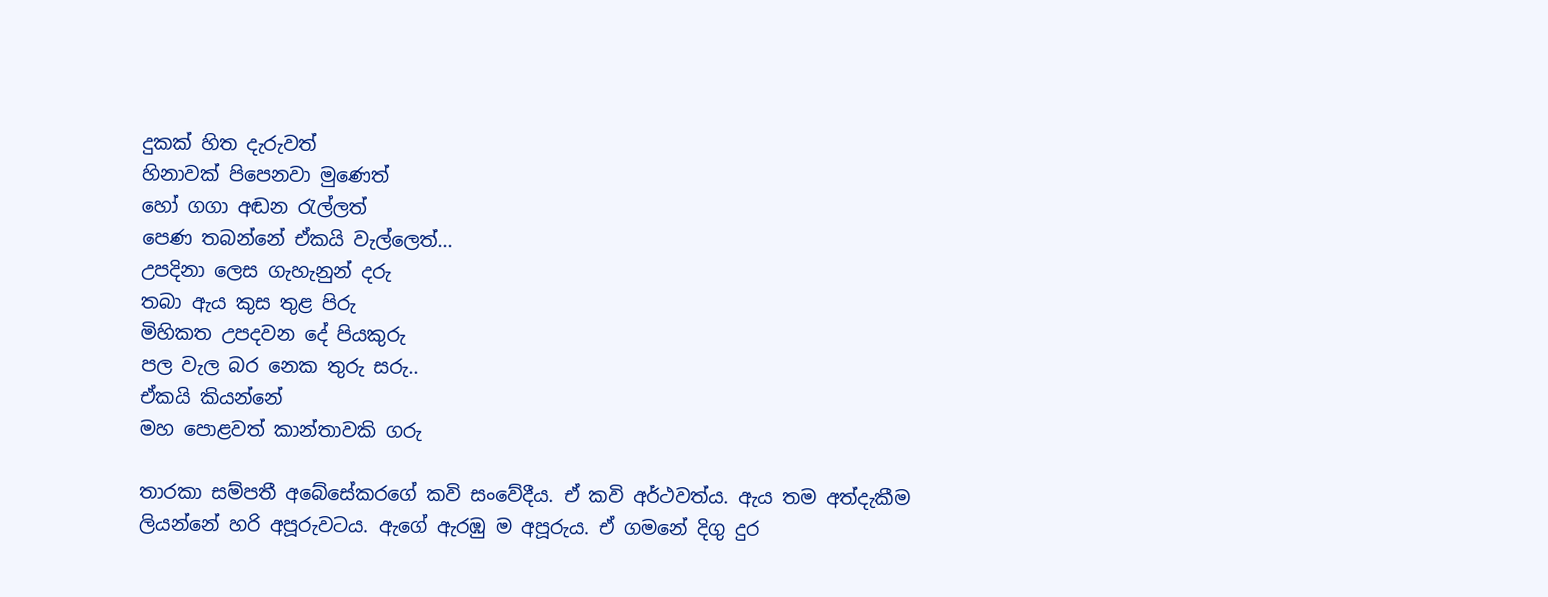දුකක් හිත දැරුවත්
හිනාවක් පිපෙනවා මුණෙත්
හෝ ගගා අඬන රැල්ලත්
පෙණ තබන්නේ ඒකයි වැල්ලෙත්...
උපදිනා ලෙස ගැහැනුන් දරු
තබා ඇය කුස තුළ පිරු
මිහිකත උපදවන දේ පියකුරු
පල වැල බර නෙක තුරු සරු..
ඒකයි කියන්නේ
මහ පොළවත් කාන්තාවකි ගරු

තාරකා සම්පතී අබේසේකරගේ කවි සංවේදීය. ඒ කවි අර්ථවත්ය. ඇය තම අත්දැකීම ලියන්නේ හරි අපූරුවටය. ඇගේ ඇරඹු ම අපූරුය. ඒ ගමනේ දිගු දුර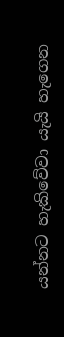යන්නට හැකිවේවා යැයි හැගෙන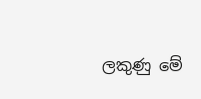ලකුණු මේ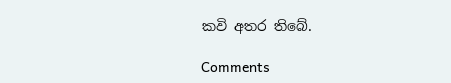කවි අතර තිබේ.

Comments